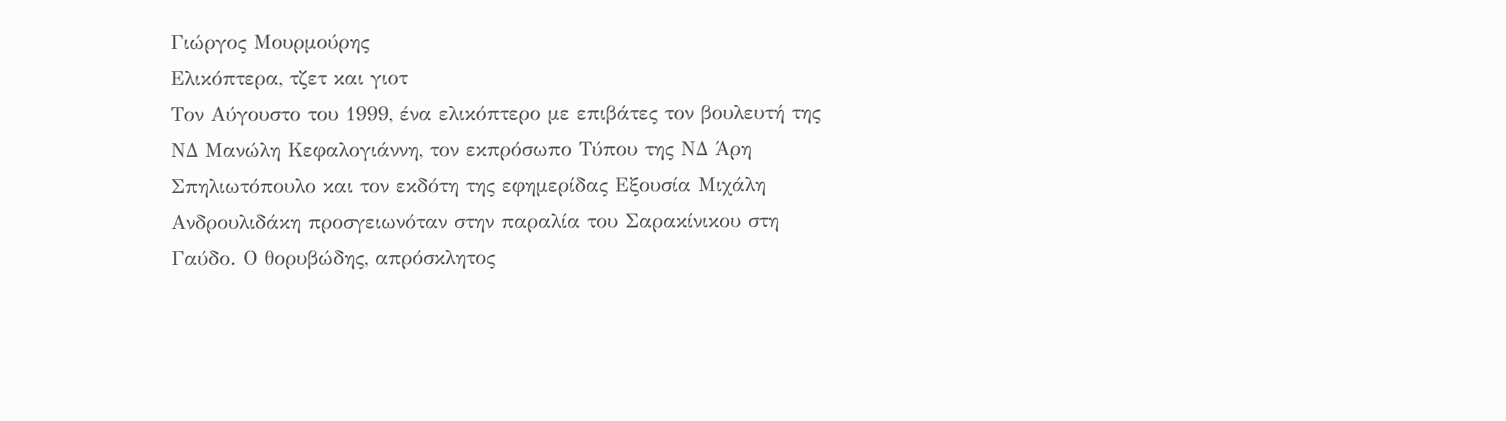Γιώργος Μουρμούρης
Ελικόπτερα, τζετ και γιοτ
Τον Αύγουστο του 1999, ένα ελικόπτερο με επιβάτες τον βουλευτή της ΝΔ Μανώλη Κεφαλογιάννη, τον εκπρόσωπο Τύπου της ΝΔ Άρη Σπηλιωτόπουλο και τον εκδότη της εφημερίδας Εξουσία Μιχάλη Ανδρουλιδάκη προσγειωνόταν στην παραλία του Σαρακίνικου στη Γαύδο. Ο θορυβώδης, απρόσκλητος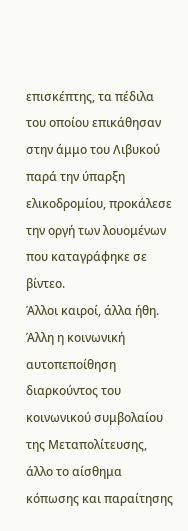επισκέπτης, τα πέδιλα του οποίου επικάθησαν στην άμμο του Λιβυκού παρά την ύπαρξη ελικοδρομίου, προκάλεσε την οργή των λουομένων που καταγράφηκε σε βίντεο.
Άλλοι καιροί, άλλα ήθη. Άλλη η κοινωνική αυτοπεποίθηση διαρκούντος του κοινωνικού συμβολαίου της Μεταπολίτευσης, άλλο το αίσθημα κόπωσης και παραίτησης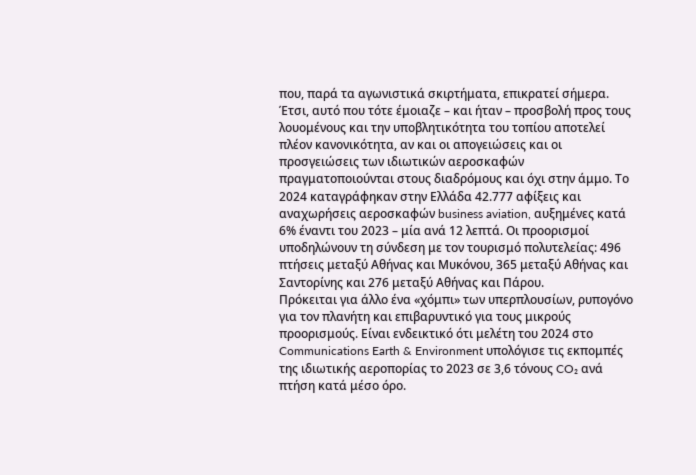που, παρά τα αγωνιστικά σκιρτήματα, επικρατεί σήμερα.
Έτσι, αυτό που τότε έμοιαζε – και ήταν – προσβολή προς τους λουομένους και την υποβλητικότητα του τοπίου αποτελεί πλέον κανονικότητα, αν και οι απογειώσεις και οι προσγειώσεις των ιδιωτικών αεροσκαφών πραγματοποιούνται στους διαδρόμους και όχι στην άμμο. Το 2024 καταγράφηκαν στην Ελλάδα 42.777 αφίξεις και αναχωρήσεις αεροσκαφών business aviation, αυξημένες κατά 6% έναντι του 2023 – μία ανά 12 λεπτά. Οι προορισμοί υποδηλώνουν τη σύνδεση με τον τουρισμό πολυτελείας: 496 πτήσεις μεταξύ Αθήνας και Μυκόνου, 365 μεταξύ Αθήνας και Σαντορίνης και 276 μεταξύ Αθήνας και Πάρου.
Πρόκειται για άλλο ένα «χόμπι» των υπερπλουσίων, ρυπογόνο για τον πλανήτη και επιβαρυντικό για τους μικρούς προορισμούς. Είναι ενδεικτικό ότι μελέτη του 2024 στο Communications Earth & Environment υπολόγισε τις εκπομπές της ιδιωτικής αεροπορίας το 2023 σε 3,6 τόνους CO₂ ανά πτήση κατά μέσο όρο.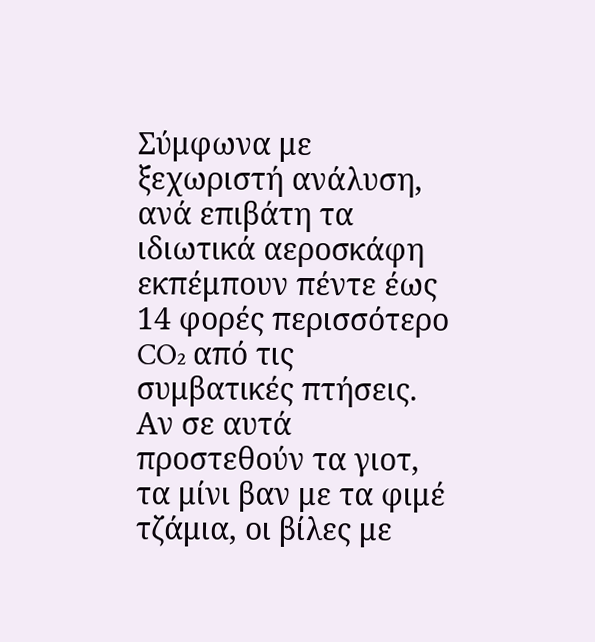Σύμφωνα με ξεχωριστή ανάλυση, ανά επιβάτη τα ιδιωτικά αεροσκάφη εκπέμπουν πέντε έως 14 φορές περισσότερο CO₂ από τις συμβατικές πτήσεις.
Αν σε αυτά προστεθούν τα γιοτ, τα μίνι βαν με τα φιμέ τζάμια, οι βίλες με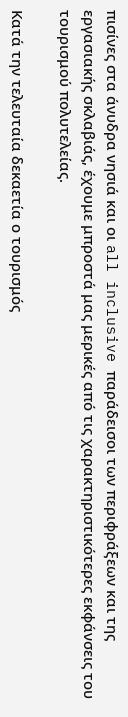πισίνες στα άνυδρα νησιά και οι all inclusive παράδεισοι των περιφράξεων και της εργασιακής σκλαβιάς, έχουμε μπροστά μας μερικές από τις χαρακτηριστικότερες εκφάνσεις του τουρισμού πολυτελείας.

Κατά την τελευταία δεκαετία ο τουρισμός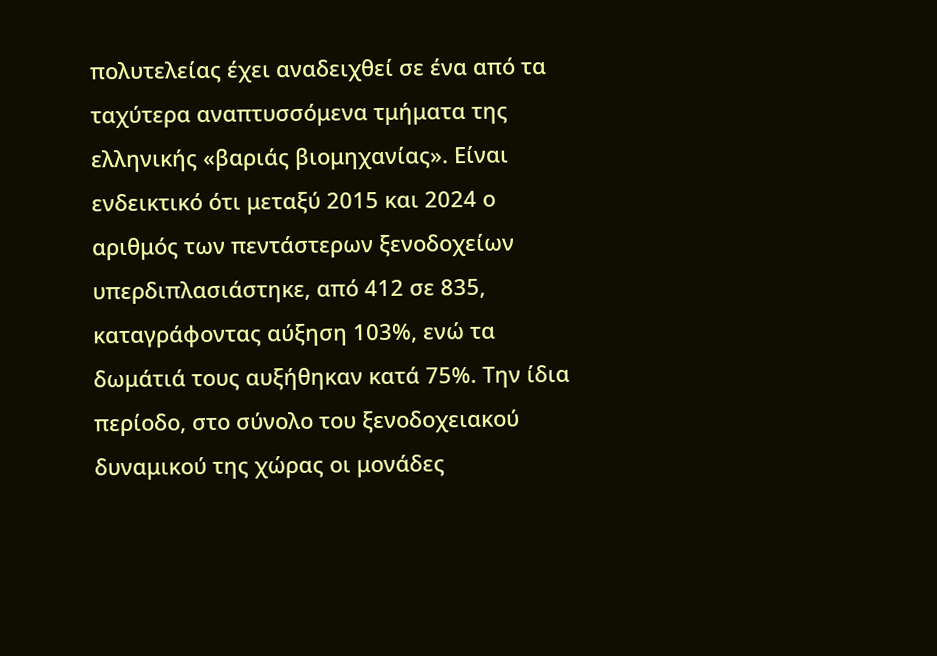πολυτελείας έχει αναδειχθεί σε ένα από τα ταχύτερα αναπτυσσόμενα τμήματα της ελληνικής «βαριάς βιομηχανίας». Είναι ενδεικτικό ότι μεταξύ 2015 και 2024 ο αριθμός των πεντάστερων ξενοδοχείων υπερδιπλασιάστηκε, από 412 σε 835, καταγράφοντας αύξηση 103%, ενώ τα δωμάτιά τους αυξήθηκαν κατά 75%. Την ίδια περίοδο, στο σύνολο του ξενοδοχειακού δυναμικού της χώρας οι μονάδες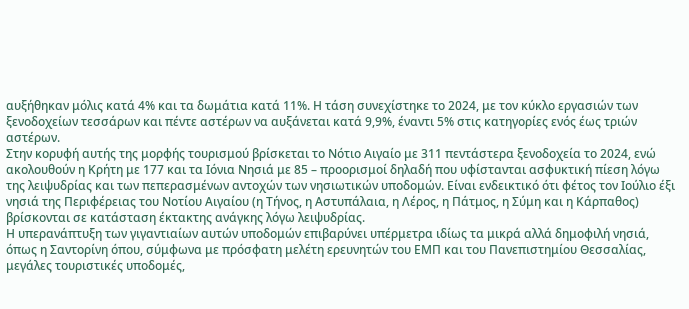αυξήθηκαν μόλις κατά 4% και τα δωμάτια κατά 11%. Η τάση συνεχίστηκε το 2024, με τον κύκλο εργασιών των ξενοδοχείων τεσσάρων και πέντε αστέρων να αυξάνεται κατά 9,9%, έναντι 5% στις κατηγορίες ενός έως τριών αστέρων.
Στην κορυφή αυτής της μορφής τουρισμού βρίσκεται το Νότιο Αιγαίο με 311 πεντάστερα ξενοδοχεία το 2024, ενώ ακολουθούν η Κρήτη με 177 και τα Ιόνια Νησιά με 85 – προορισμοί δηλαδή που υφίστανται ασφυκτική πίεση λόγω της λειψυδρίας και των πεπερασμένων αντοχών των νησιωτικών υποδομών. Είναι ενδεικτικό ότι φέτος τον Ιούλιο έξι νησιά της Περιφέρειας του Νοτίου Αιγαίου (η Τήνος, η Αστυπάλαια, η Λέρος, η Πάτμος, η Σύμη και η Κάρπαθος) βρίσκονται σε κατάσταση έκτακτης ανάγκης λόγω λειψυδρίας.
Η υπερανάπτυξη των γιγαντιαίων αυτών υποδομών επιβαρύνει υπέρμετρα ιδίως τα μικρά αλλά δημοφιλή νησιά, όπως η Σαντορίνη όπου, σύμφωνα με πρόσφατη μελέτη ερευνητών του ΕΜΠ και του Πανεπιστημίου Θεσσαλίας, μεγάλες τουριστικές υποδομές,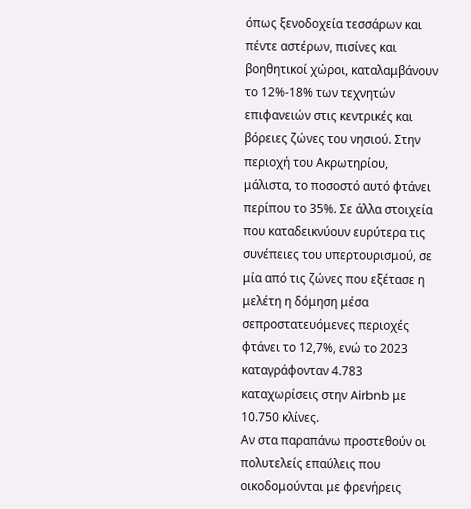όπως ξενοδοχεία τεσσάρων και πέντε αστέρων, πισίνες και βοηθητικοί χώροι, καταλαμβάνουν το 12%-18% των τεχνητών επιφανειών στις κεντρικές και βόρειες ζώνες του νησιού. Στην περιοχή του Ακρωτηρίου, μάλιστα, το ποσοστό αυτό φτάνει περίπου το 35%. Σε άλλα στοιχεία που καταδεικνύουν ευρύτερα τις συνέπειες του υπερτουρισμού, σε μία από τις ζώνες που εξέτασε η μελέτη η δόμηση μέσα σεπροστατευόμενες περιοχές φτάνει το 12,7%, ενώ το 2023 καταγράφονταν 4.783 καταχωρίσεις στην Airbnb με 10.750 κλίνες.
Αν στα παραπάνω προστεθούν οι πολυτελείς επαύλεις που οικοδομούνται με φρενήρεις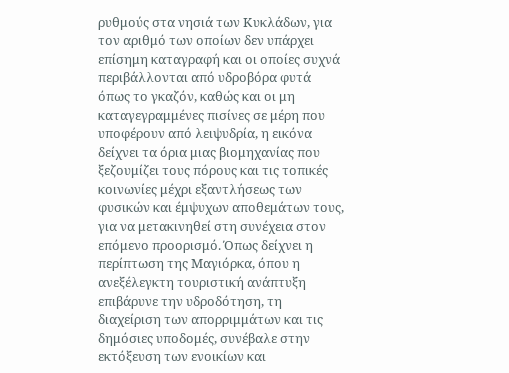ρυθμούς στα νησιά των Κυκλάδων, για τον αριθμό των οποίων δεν υπάρχει επίσημη καταγραφή και οι οποίες συχνά περιβάλλονται από υδροβόρα φυτά όπως το γκαζόν, καθώς και οι μη καταγεγραμμένες πισίνες σε μέρη που υποφέρουν από λειψυδρία, η εικόνα δείχνει τα όρια μιας βιομηχανίας που ξεζουμίζει τους πόρους και τις τοπικές κοινωνίες μέχρι εξαντλήσεως των φυσικών και έμψυχων αποθεμάτων τους, για να μετακινηθεί στη συνέχεια στον επόμενο προορισμό. Όπως δείχνει η περίπτωση της Μαγιόρκα, όπου η ανεξέλεγκτη τουριστική ανάπτυξη επιβάρυνε την υδροδότηση, τη διαχείριση των απορριμμάτων και τις δημόσιες υποδομές, συνέβαλε στην εκτόξευση των ενοικίων και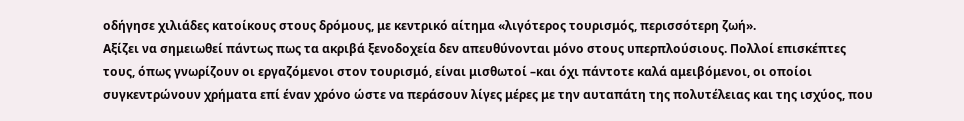οδήγησε χιλιάδες κατοίκους στους δρόμους, με κεντρικό αίτημα «λιγότερος τουρισμός, περισσότερη ζωή».
Αξίζει να σημειωθεί πάντως πως τα ακριβά ξενοδοχεία δεν απευθύνονται μόνο στους υπερπλούσιους. Πολλοί επισκέπτες τους, όπως γνωρίζουν οι εργαζόμενοι στον τουρισμό, είναι μισθωτοί –και όχι πάντοτε καλά αμειβόμενοι, οι οποίοι συγκεντρώνουν χρήματα επί έναν χρόνο ώστε να περάσουν λίγες μέρες με την αυταπάτη της πολυτέλειας και της ισχύος, που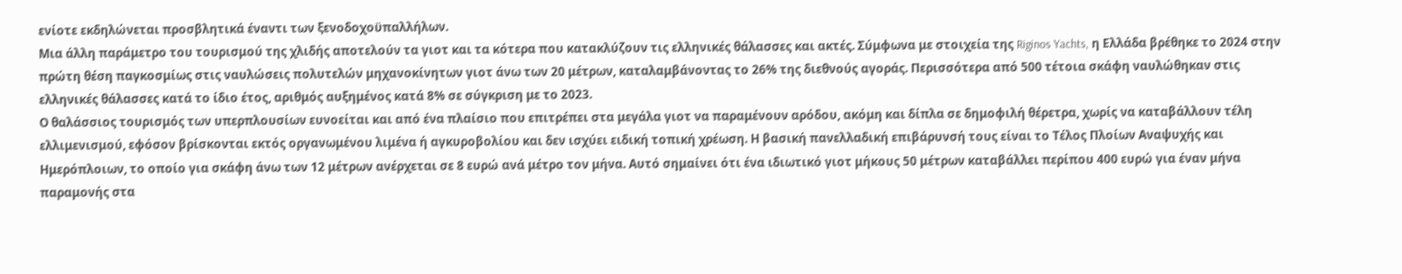ενίοτε εκδηλώνεται προσβλητικά έναντι των ξενοδοχοϋπαλλήλων.
Μια άλλη παράμετρο του τουρισμού της χλιδής αποτελούν τα γιοτ και τα κότερα που κατακλύζουν τις ελληνικές θάλασσες και ακτές. Σύμφωνα με στοιχεία της Riginos Yachts, η Ελλάδα βρέθηκε το 2024 στην πρώτη θέση παγκοσμίως στις ναυλώσεις πολυτελών μηχανοκίνητων γιοτ άνω των 20 μέτρων, καταλαμβάνοντας το 26% της διεθνούς αγοράς. Περισσότερα από 500 τέτοια σκάφη ναυλώθηκαν στις ελληνικές θάλασσες κατά το ίδιο έτος, αριθμός αυξημένος κατά 8% σε σύγκριση με το 2023.
Ο θαλάσσιος τουρισμός των υπερπλουσίων ευνοείται και από ένα πλαίσιο που επιτρέπει στα μεγάλα γιοτ να παραμένουν αρόδου, ακόμη και δίπλα σε δημοφιλή θέρετρα, χωρίς να καταβάλλουν τέλη ελλιμενισμού, εφόσον βρίσκονται εκτός οργανωμένου λιμένα ή αγκυροβολίου και δεν ισχύει ειδική τοπική χρέωση. Η βασική πανελλαδική επιβάρυνσή τους είναι το Τέλος Πλοίων Αναψυχής και Ημερόπλοιων, το οποίο για σκάφη άνω των 12 μέτρων ανέρχεται σε 8 ευρώ ανά μέτρο τον μήνα. Αυτό σημαίνει ότι ένα ιδιωτικό γιοτ μήκους 50 μέτρων καταβάλλει περίπου 400 ευρώ για έναν μήνα παραμονής στα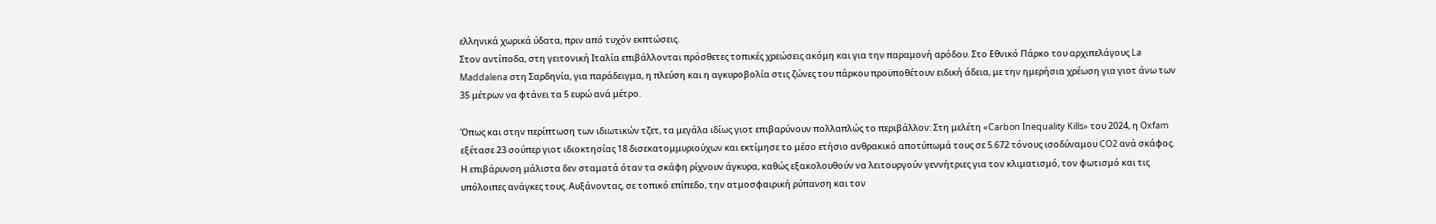ελληνικά χωρικά ύδατα, πριν από τυχόν εκπτώσεις.
Στον αντίποδα, στη γειτονική Ιταλία επιβάλλονται πρόσθετες τοπικές χρεώσεις ακόμη και για την παραμονή αρόδου. Στο Εθνικό Πάρκο του αρχιπελάγους La Maddalena στη Σαρδηνία, για παράδειγμα, η πλεύση και η αγκυροβολία στις ζώνες του πάρκου προϋποθέτουν ειδική άδεια, με την ημερήσια χρέωση για γιοτ άνω των 35 μέτρων να φτάνει τα 5 ευρώ ανά μέτρο.

Όπως και στην περίπτωση των ιδιωτικών τζετ, τα μεγάλα ιδίως γιοτ επιβαρύνουν πολλαπλώς το περιβάλλον: Στη μελέτη «Carbon Inequality Kills» του 2024, η Oxfam εξέτασε 23 σούπερ γιοτ ιδιοκτησίας 18 δισεκατομμυριούχων και εκτίμησε το μέσο ετήσιο ανθρακικό αποτύπωμά τους σε 5.672 τόνους ισοδύναμου CO2 ανά σκάφος. Η επιβάρυνση μάλιστα δεν σταματά όταν τα σκάφη ρίχνουν άγκυρα, καθώς εξακολουθούν να λειτουργούν γεννήτριες για τον κλιματισμό, τον φωτισμό και τις υπόλοιπες ανάγκες τους. Αυξάνοντας, σε τοπικό επίπεδο, την ατμοσφαιρική ρύπανση και τον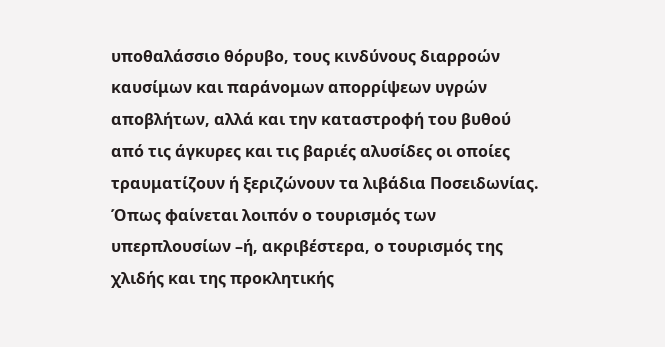υποθαλάσσιο θόρυβο, τους κινδύνους διαρροών καυσίμων και παράνομων απορρίψεων υγρών αποβλήτων, αλλά και την καταστροφή του βυθού από τις άγκυρες και τις βαριές αλυσίδες οι οποίες τραυματίζουν ή ξεριζώνουν τα λιβάδια Ποσειδωνίας.
Όπως φαίνεται λοιπόν ο τουρισμός των υπερπλουσίων –ή, ακριβέστερα, ο τουρισμός της χλιδής και της προκλητικής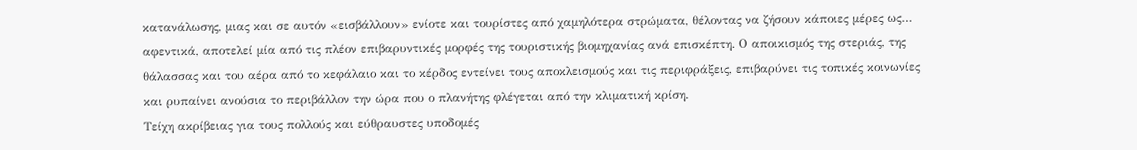κατανάλωσης, μιας και σε αυτόν «εισβάλλουν» ενίοτε και τουρίστες από χαμηλότερα στρώματα, θέλοντας να ζήσουν κάποιες μέρες ως… αφεντικά, αποτελεί μία από τις πλέον επιβαρυντικές μορφές της τουριστικής βιομηχανίας ανά επισκέπτη. Ο αποικισμός της στεριάς, της θάλασσας και του αέρα από το κεφάλαιο και το κέρδος εντείνει τους αποκλεισμούς και τις περιφράξεις, επιβαρύνει τις τοπικές κοινωνίες και ρυπαίνει ανούσια το περιβάλλον την ώρα που ο πλανήτης φλέγεται από την κλιματική κρίση.
Τείχη ακρίβειας για τους πολλούς και εύθραυστες υποδομές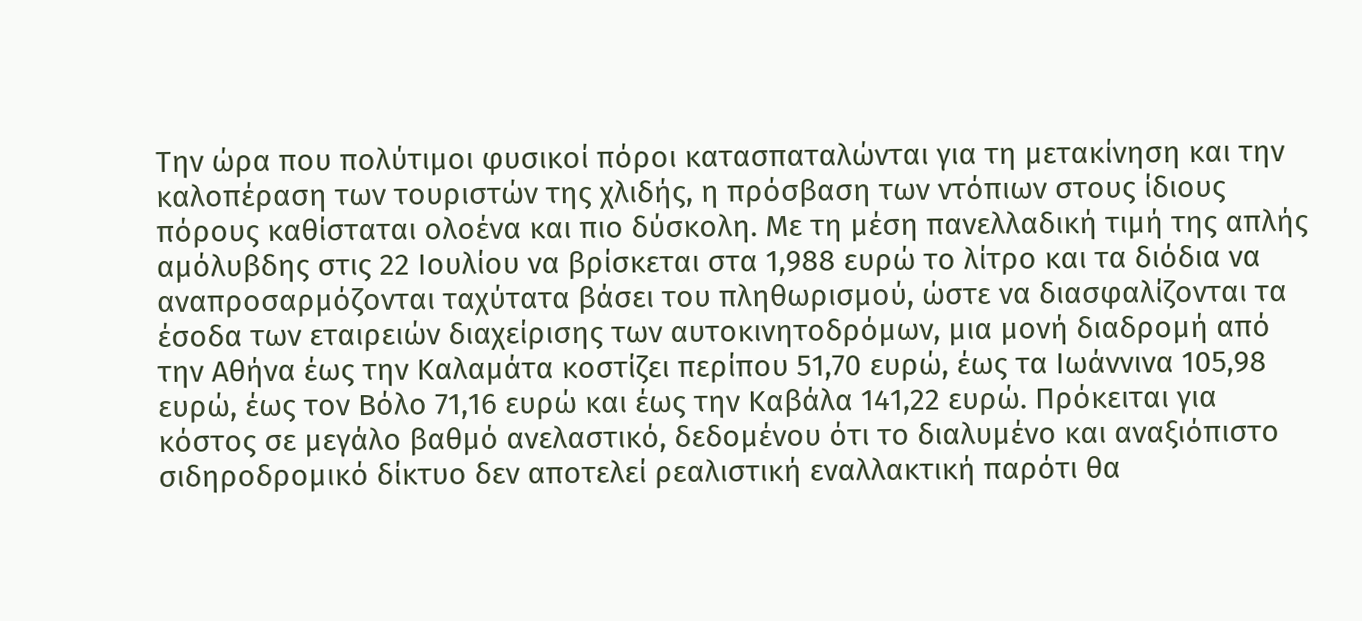Την ώρα που πολύτιμοι φυσικοί πόροι κατασπαταλώνται για τη μετακίνηση και την καλοπέραση των τουριστών της χλιδής, η πρόσβαση των ντόπιων στους ίδιους πόρους καθίσταται ολοένα και πιο δύσκολη. Με τη μέση πανελλαδική τιμή της απλής αμόλυβδης στις 22 Ιουλίου να βρίσκεται στα 1,988 ευρώ το λίτρο και τα διόδια να αναπροσαρμόζονται ταχύτατα βάσει του πληθωρισμού, ώστε να διασφαλίζονται τα έσοδα των εταιρειών διαχείρισης των αυτοκινητοδρόμων, μια μονή διαδρομή από την Αθήνα έως την Καλαμάτα κοστίζει περίπου 51,70 ευρώ, έως τα Ιωάννινα 105,98 ευρώ, έως τον Βόλο 71,16 ευρώ και έως την Καβάλα 141,22 ευρώ. Πρόκειται για κόστος σε μεγάλο βαθμό ανελαστικό, δεδομένου ότι το διαλυμένο και αναξιόπιστο σιδηροδρομικό δίκτυο δεν αποτελεί ρεαλιστική εναλλακτική παρότι θα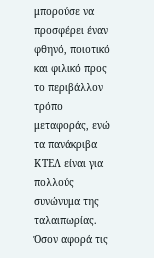μπορούσε να προσφέρει έναν φθηνό, ποιοτικό και φιλικό προς το περιβάλλον τρόπο μεταφοράς, ενώ τα πανάκριβα ΚΤΕΛ είναι για πολλούς συνώνυμα της ταλαιπωρίας.
Όσον αφορά τις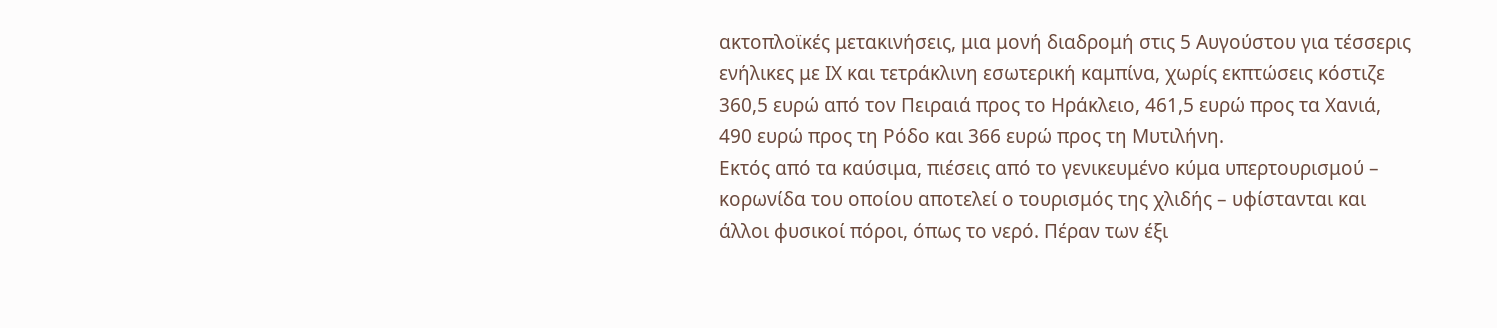ακτοπλοϊκές μετακινήσεις, μια μονή διαδρομή στις 5 Αυγούστου για τέσσερις ενήλικες με ΙΧ και τετράκλινη εσωτερική καμπίνα, χωρίς εκπτώσεις κόστιζε 360,5 ευρώ από τον Πειραιά προς το Ηράκλειο, 461,5 ευρώ προς τα Χανιά, 490 ευρώ προς τη Ρόδο και 366 ευρώ προς τη Μυτιλήνη.
Εκτός από τα καύσιμα, πιέσεις από το γενικευμένο κύμα υπερτουρισμού – κορωνίδα του οποίου αποτελεί ο τουρισμός της χλιδής – υφίστανται και άλλοι φυσικοί πόροι, όπως το νερό. Πέραν των έξι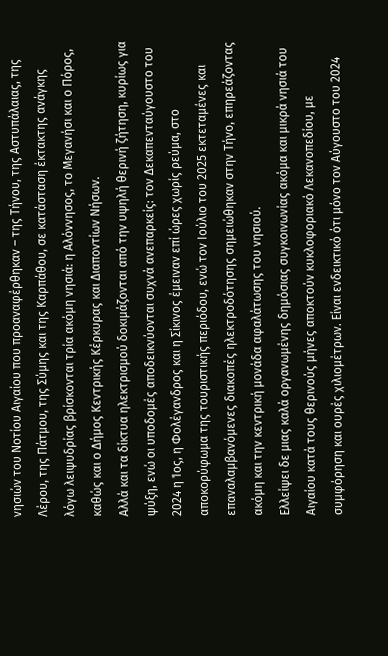νησιών του Νοτίου Αιγαίου που προαναφέρθηκαν – της Τήνου, της Αστυπάλαιας, της Λέρου, της Πάτμου, της Σύμης και της Καρπάθου, σε κατάσταση έκτακτης ανάγκης λόγω λειψυδρίας βρίσκονται τρία ακόμη νησιά: η Αλόννησος, το Μεγανήσι και ο Πόρος, καθώς και ο Δήμος Κεντρικής Κέρκυρας και Διαποντίων Νήσων.
Αλλά και τα δίκτυα ηλεκτρισμού δοκιμάζονται από την υψηλή θερινή ζήτηση, κυρίως για ψύξη, ενώ οι υποδομές αποδεικνύονται συχνά ανεπαρκείς: τον Δεκαπενταύγουστο του 2024 η Ίος, η Φολέγανδρος και η Σίκινος έμειναν επί ώρες χωρίς ρεύμα, στο αποκορύφωμα της τουριστικής περιόδου, ενώ τον Ιούλιο του 2025 εκτεταμένες και επαναλαμβανόμενες διακοπές ηλεκτροδότησης σημειώθηκαν στην Τήνο, επηρεάζοντας ακόμη και την κεντρική μονάδα αφαλάτωσης του νησιού.
Ελλείψει δε μιας καλά οργανωμένης δημόσιας συγκοινωνίας ακόμα και μικρά νησιά του Αιγαίου κατά τους θερινούς μήνες αποκτούν κυκλοφοριακό Λεκανοπεδίου, με συμφόρηση και ουρές χιλιομέτρων. Είναι ενδεικτικό ότι μόνο τον Αύγουστο του 2024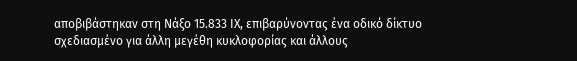αποβιβάστηκαν στη Νάξο 15.833 ΙΧ, επιβαρύνοντας ένα οδικό δίκτυο σχεδιασμένο για άλλη μεγέθη κυκλοφορίας και άλλους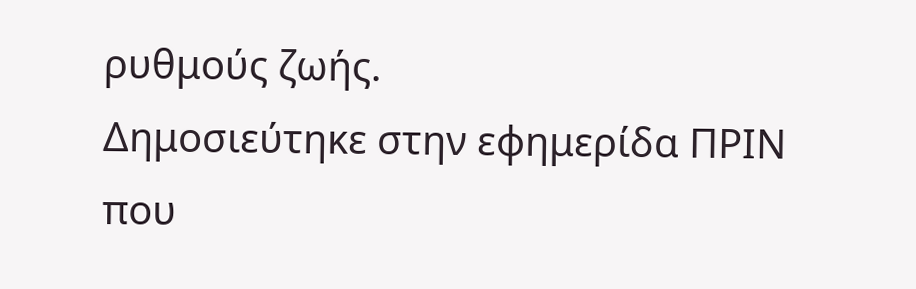ρυθμούς ζωής.
Δημοσιεύτηκε στην εφημερίδα ΠΡΙΝ που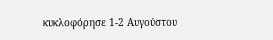κυκλοφόρησε 1-2 Αυγούστου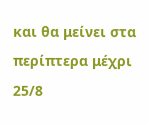και θα μείνει στα περίπτερα μέχρι 25/8